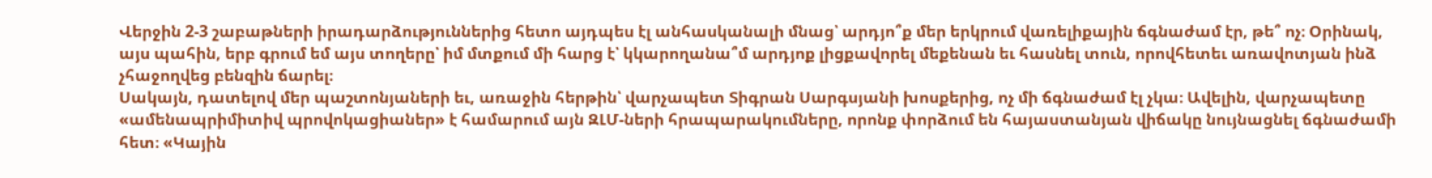Վերջին 2-3 շաբաթների իրադարձություններից հետո այդպես էլ անհասկանալի մնաց՝ արդյո՞ք մեր երկրում վառելիքային ճգնաժամ էր, թե՞ ոչ։ Օրինակ, այս պահին, երբ գրում եմ այս տողերը՝ իմ մտքում մի հարց է՝ կկարողանա՞մ արդյոք լիցքավորել մեքենան եւ հասնել տուն, որովհետեւ առավոտյան ինձ չհաջողվեց բենզին ճարել։
Սակայն, դատելով մեր պաշտոնյաների եւ, առաջին հերթին՝ վարչապետ Տիգրան Սարգսյանի խոսքերից, ոչ մի ճգնաժամ էլ չկա։ Ավելին, վարչապետը «ամենապրիմիտիվ պրովոկացիաներ» է համարում այն ԶԼՄ-ների հրապարակումները, որոնք փորձում են հայաստանյան վիճակը նույնացնել ճգնաժամի հետ։ «Կային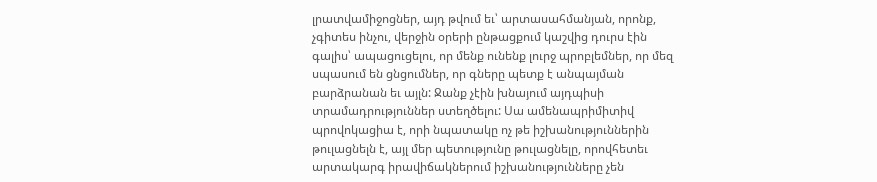լրատվամիջոցներ, այդ թվում եւ՝ արտասահմանյան, որոնք, չգիտես ինչու, վերջին օրերի ընթացքում կաշվից դուրս էին գալիս՝ ապացուցելու, որ մենք ունենք լուրջ պրոբլեմներ, որ մեզ սպասում են ցնցումներ, որ գները պետք է անպայման բարձրանան եւ այլն: Ջանք չէին խնայում այդպիսի տրամադրություններ ստեղծելու: Սա ամենապրիմիտիվ պրովոկացիա է, որի նպատակը ոչ թե իշխանություններին թուլացնելն է, այլ մեր պետությունը թուլացնելը, որովհետեւ արտակարգ իրավիճակներում իշխանությունները չեն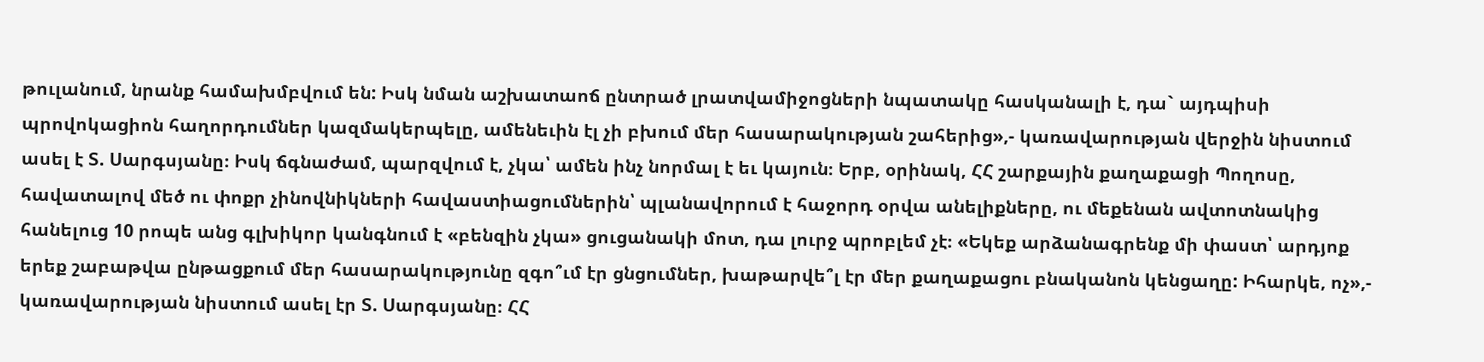թուլանում, նրանք համախմբվում են: Իսկ նման աշխատաոճ ընտրած լրատվամիջոցների նպատակը հասկանալի է, դա` այդպիսի պրովոկացիոն հաղորդումներ կազմակերպելը, ամենեւին էլ չի բխում մեր հասարակության շահերից»,- կառավարության վերջին նիստում ասել է Տ. Սարգսյանը։ Իսկ ճգնաժամ, պարզվում է, չկա՝ ամեն ինչ նորմալ է եւ կայուն։ Երբ, օրինակ, ՀՀ շարքային քաղաքացի Պողոսը, հավատալով մեծ ու փոքր չինովնիկների հավաստիացումներին՝ պլանավորում է հաջորդ օրվա անելիքները, ու մեքենան ավտոտնակից հանելուց 10 րոպե անց գլխիկոր կանգնում է «բենզին չկա» ցուցանակի մոտ, դա լուրջ պրոբլեմ չէ։ «Եկեք արձանագրենք մի փաստ՝ արդյոք երեք շաբաթվա ընթացքում մեր հասարակությունը զգո՞ւմ էր ցնցումներ, խաթարվե՞լ էր մեր քաղաքացու բնականոն կենցաղը: Իհարկե, ոչ»,- կառավարության նիստում ասել էր Տ. Սարգսյանը։ ՀՀ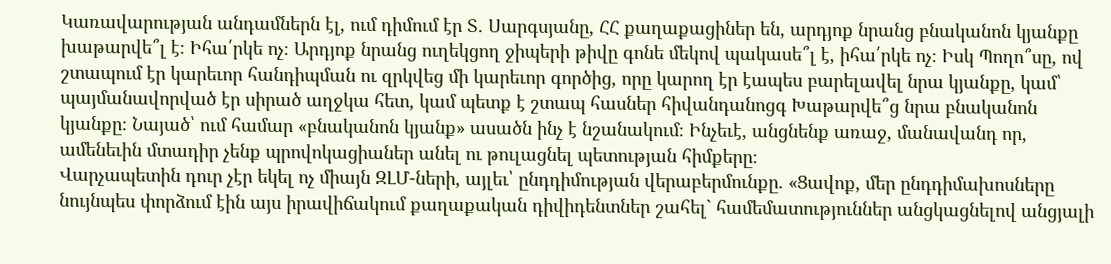Կառավարության անդամներն էլ, ում դիմում էր Տ. Սարգսյանը, ՀՀ քաղաքացիներ են, արդյոք նրանց բնականոն կյանքը խաթարվե՞լ է։ Իհա՛րկե ոչ։ Արդյոք նրանց ուղեկցող ջիպերի թիվը գոնե մեկով պակասե՞լ է, իհա՛րկե ոչ։ Իսկ Պողո՞սը, ով շտապում էր կարեւոր հանդիպման ու զրկվեց մի կարեւոր գործից, որը կարող էր էապես բարելավել նրա կյանքը, կամ՝ պայմանավորված էր սիրած աղջկա հետ, կամ պետք է շտապ հասներ հիվանդանոցգ Խաթարվե՞ց նրա բնականոն կյանքը։ Նայած՝ ում համար «բնականոն կյանք» ասածն ինչ է նշանակում։ Ինչեւէ, անցնենք առաջ, մանավանդ որ, ամենեւին մտադիր չենք պրովոկացիաներ անել ու թուլացնել պետության հիմքերը։
Վարչապետին դուր չէր եկել ոչ միայն ԶԼՄ-ների, այլեւ՝ ընդդիմության վերաբերմունքը. «Ցավոք, մեր ընդդիմախոսները նույնպես փորձում էին այս իրավիճակում քաղաքական դիվիդենտներ շահել` համեմատություններ անցկացնելով անցյալի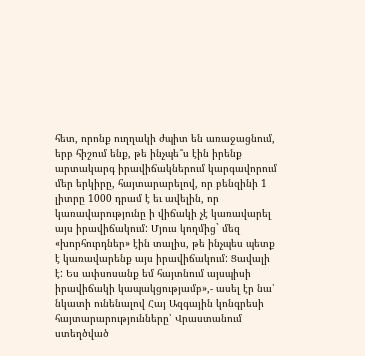հետ, որոնք ուղղակի ժպիտ են առաջացնում, երբ հիշում ենք, թե ինչպե՞ս էին իրենք արտակարգ իրավիճակներում կարգավորում մեր երկիրը, հայտարարելով, որ բենզինի 1 լիտրը 1000 դրամ է եւ ավելին, որ կառավարությունը ի վիճակի չէ կառավարել այս իրավիճակում: Մյուս կողմից` մեզ «խորհուրդներ» էին տալիս, թե ինչպես պետք է կառավարենք այս իրավիճակում: Ցավալի է: Ես ափսոսանք եմ հայտնում այսպիսի իրավիճակի կապակցությամբ»,- ասել էր նա՝ նկատի ունենալով Հայ Ազգային կոնգրեսի հայտարարությունները՝ Վրաստանում ստեղծված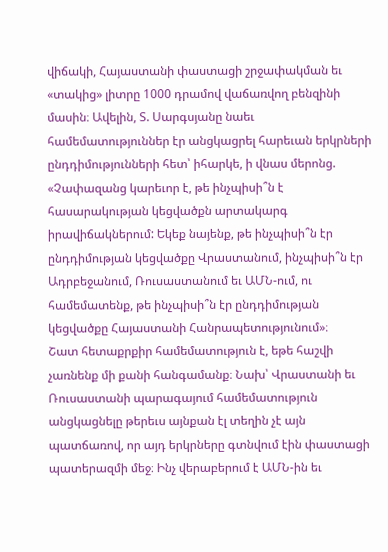վիճակի, Հայաստանի փաստացի շրջափակման եւ «տակից» լիտրը 1000 դրամով վաճառվող բենզինի մասին։ Ավելին, Տ. Սարգսյանը նաեւ համեմատություններ էր անցկացրել հարեւան երկրների ընդդիմությունների հետ՝ իհարկե, ի վնաս մերոնց. «Չափազանց կարեւոր է, թե ինչպիսի՞ն է հասարակության կեցվածքն արտակարգ իրավիճակներում: Եկեք նայենք, թե ինչպիսի՞ն էր ընդդիմության կեցվածքը Վրաստանում, ինչպիսի՞ն էր Ադրբեջանում, Ռուսաստանում եւ ԱՄՆ-ում, ու համեմատենք, թե ինչպիսի՞ն էր ընդդիմության կեցվածքը Հայաստանի Հանրապետությունում»։
Շատ հետաքրքիր համեմատություն է, եթե հաշվի չառնենք մի քանի հանգամանք։ Նախ՝ Վրաստանի եւ Ռուսաստանի պարագայում համեմատություն անցկացնելը թերեւս այնքան էլ տեղին չէ այն պատճառով, որ այդ երկրները գտնվում էին փաստացի պատերազմի մեջ։ Ինչ վերաբերում է ԱՄՆ-ին եւ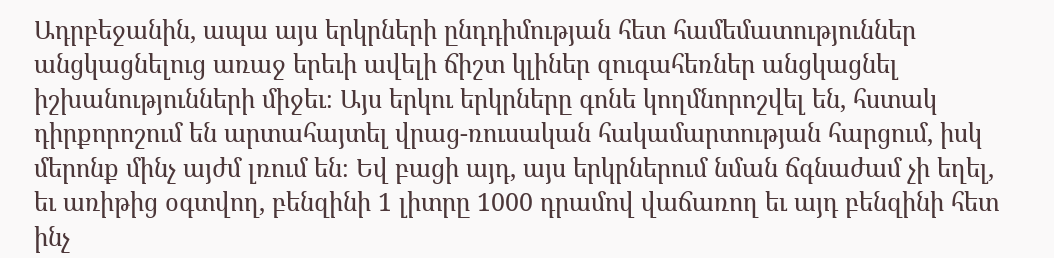Ադրբեջանին, ապա այս երկրների ընդդիմության հետ համեմատություններ անցկացնելուց առաջ երեւի ավելի ճիշտ կլիներ զուգահեռներ անցկացնել իշխանությունների միջեւ։ Այս երկու երկրները գոնե կողմնորոշվել են, հստակ դիրքորոշում են արտահայտել վրաց-ռուսական հակամարտության հարցում, իսկ մերոնք մինչ այժմ լռում են։ Եվ բացի այդ, այս երկրներում նման ճգնաժամ չի եղել, եւ առիթից օգտվող, բենզինի 1 լիտրը 1000 դրամով վաճառող եւ այդ բենզինի հետ ինչ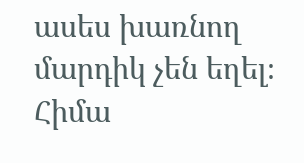ասես խառնող մարդիկ չեն եղել։
Հիմա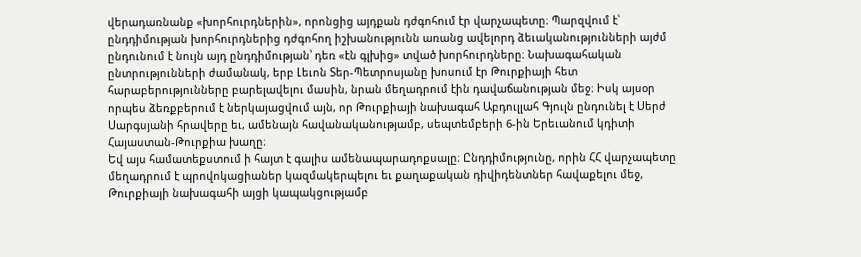վերադառնանք «խորհուրդներին», որոնցից այդքան դժգոհում էր վարչապետը։ Պարզվում է՝ ընդդիմության խորհուրդներից դժգոհող իշխանությունն առանց ավելորդ ձեւականությունների այժմ ընդունում է նույն այդ ընդդիմության՝ դեռ «էն գլխից» տված խորհուրդները։ Նախագահական ընտրությունների ժամանակ, երբ Լեւոն Տեր-Պետրոսյանը խոսում էր Թուրքիայի հետ հարաբերությունները բարելավելու մասին, նրան մեղադրում էին դավաճանության մեջ։ Իսկ այսօր որպես ձեռքբերում է ներկայացվում այն, որ Թուրքիայի նախագահ Աբդուլլահ Գյուլն ընդունել է Սերժ Սարգսյանի հրավերը եւ, ամենայն հավանականությամբ, սեպտեմբերի 6-ին Երեւանում կդիտի Հայաստան-Թուրքիա խաղը։
Եվ այս համատեքստում ի հայտ է գալիս ամենապարադոքսալը։ Ընդդիմությունը, որին ՀՀ վարչապետը մեղադրում է պրովոկացիաներ կազմակերպելու եւ քաղաքական դիվիդենտներ հավաքելու մեջ, Թուրքիայի նախագահի այցի կապակցությամբ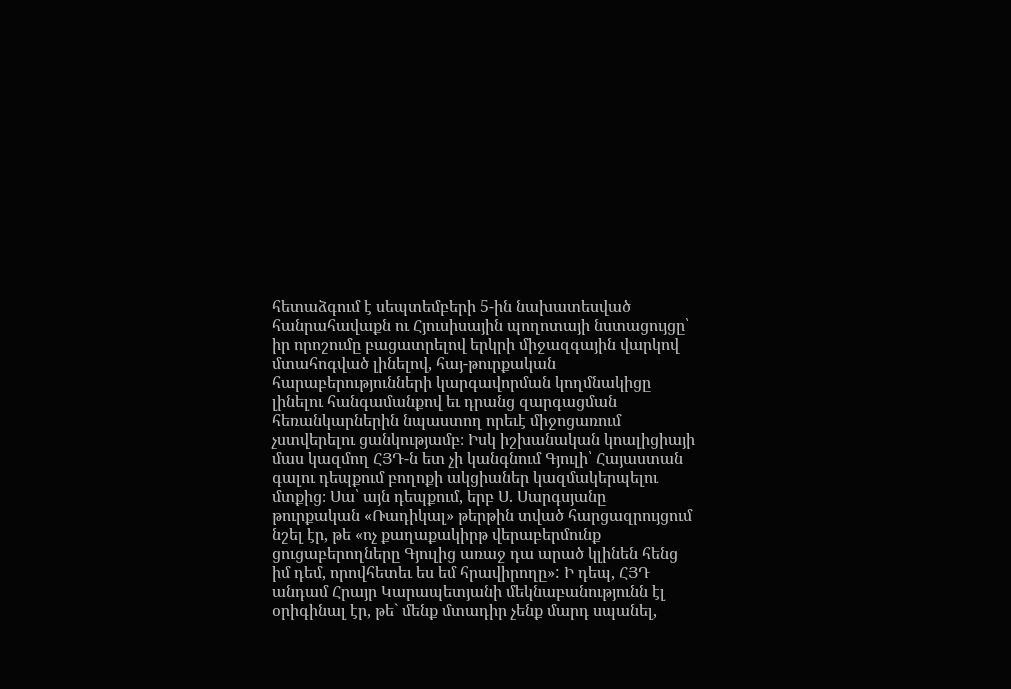հետաձգում է սեպտեմբերի 5-ին նախատեսված հանրահավաքն ու Հյուսիսային պողոտայի նստացույցը՝ իր որոշումը բացատրելով երկրի միջազգային վարկով մտահոգված լինելով, հայ-թուրքական հարաբերությունների կարգավորման կողմնակիցը լինելու հանգամանքով եւ դրանց զարգացման հեռանկարներին նպաստող որեւէ միջոցառում չստվերելու ցանկությամբ։ Իսկ իշխանական կոալիցիայի մաս կազմող ՀՅԴ-ն ետ չի կանգնում Գյուլի՝ Հայաստան գալու դեպքում բողոքի ակցիաներ կազմակերպելու մտքից։ Սա՝ այն դեպքում, երբ Ս. Սարգսյանը թուրքական «Ռադիկալ» թերթին տված հարցազրույցում նշել էր, թե «ոչ քաղաքակիրթ վերաբերմունք ցուցաբերողները Գյուլից առաջ դա արած կլինեն հենց իմ դեմ, որովհետեւ ես եմ հրավիրողը»: Ի դեպ, ՀՅԴ անդամ Հրայր Կարապետյանի մեկնաբանությունն էլ օրիգինալ էր, թե` մենք մտադիր չենք մարդ սպանել,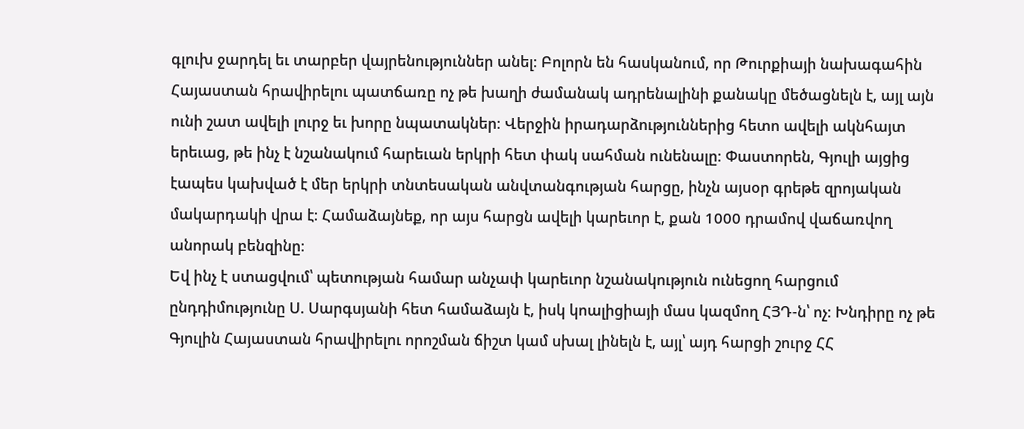գլուխ ջարդել եւ տարբեր վայրենություններ անել։ Բոլորն են հասկանում, որ Թուրքիայի նախագահին Հայաստան հրավիրելու պատճառը ոչ թե խաղի ժամանակ ադրենալինի քանակը մեծացնելն է, այլ այն ունի շատ ավելի լուրջ եւ խորը նպատակներ։ Վերջին իրադարձություններից հետո ավելի ակնհայտ երեւաց, թե ինչ է նշանակում հարեւան երկրի հետ փակ սահման ունենալը։ Փաստորեն, Գյուլի այցից էապես կախված է մեր երկրի տնտեսական անվտանգության հարցը, ինչն այսօր գրեթե զրոյական մակարդակի վրա է։ Համաձայնեք, որ այս հարցն ավելի կարեւոր է, քան 1000 դրամով վաճառվող անորակ բենզինը։
Եվ ինչ է ստացվում՝ պետության համար անչափ կարեւոր նշանակություն ունեցող հարցում ընդդիմությունը Ս. Սարգսյանի հետ համաձայն է, իսկ կոալիցիայի մաս կազմող ՀՅԴ-ն՝ ոչ։ Խնդիրը ոչ թե Գյուլին Հայաստան հրավիրելու որոշման ճիշտ կամ սխալ լինելն է, այլ՝ այդ հարցի շուրջ ՀՀ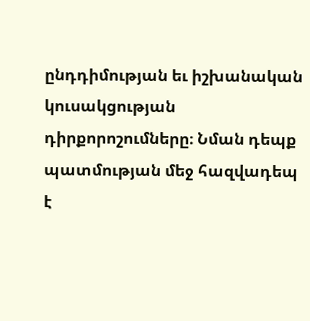ընդդիմության եւ իշխանական կուսակցության դիրքորոշումները։ Նման դեպք պատմության մեջ հազվադեպ է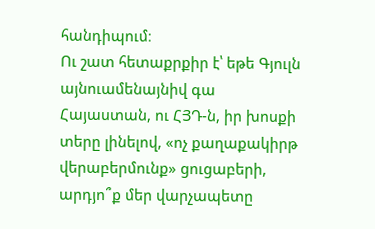հանդիպում։
Ու շատ հետաքրքիր է՝ եթե Գյուլն այնուամենայնիվ գա Հայաստան, ու ՀՅԴ-ն, իր խոսքի տերը լինելով, «ոչ քաղաքակիրթ վերաբերմունք» ցուցաբերի, արդյո՞ք մեր վարչապետը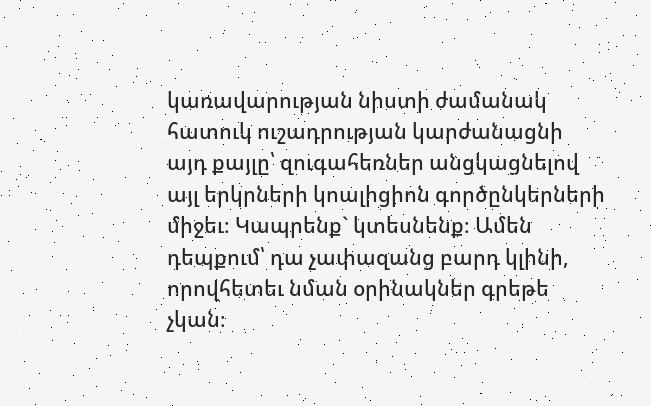կառավարության նիստի ժամանակ հատուկ ուշադրության կարժանացնի այդ քայլը՝ զուգահեռներ անցկացնելով այլ երկրների կոալիցիոն գործընկերների միջեւ։ Կապրենք` կտեսնենք։ Ամեն դեպքում՝ դա չափազանց բարդ կլինի, որովհետեւ նման օրինակներ գրեթե չկան։